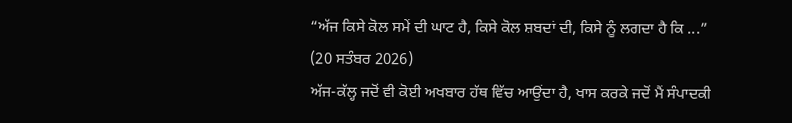“ਅੱਜ ਕਿਸੇ ਕੋਲ ਸਮੇਂ ਦੀ ਘਾਟ ਹੈ, ਕਿਸੇ ਕੋਲ ਸ਼ਬਦਾਂ ਦੀ, ਕਿਸੇ ਨੂੰ ਲਗਦਾ ਹੈ ਕਿ ...”
(20 ਸਤੰਬਰ 2026)
ਅੱਜ-ਕੱਲ੍ਹ ਜਦੋਂ ਵੀ ਕੋਈ ਅਖਬਾਰ ਹੱਥ ਵਿੱਚ ਆਉਂਦਾ ਹੈ, ਖਾਸ ਕਰਕੇ ਜਦੋਂ ਮੈਂ ਸੰਪਾਦਕੀ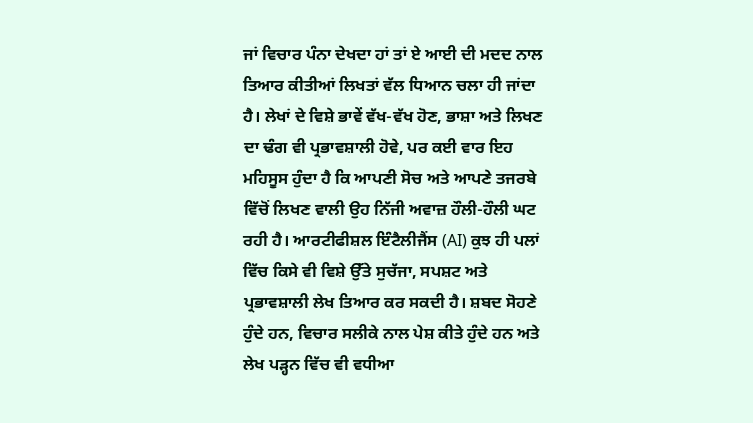ਜਾਂ ਵਿਚਾਰ ਪੰਨਾ ਦੇਖਦਾ ਹਾਂ ਤਾਂ ਏ ਆਈ ਦੀ ਮਦਦ ਨਾਲ ਤਿਆਰ ਕੀਤੀਆਂ ਲਿਖਤਾਂ ਵੱਲ ਧਿਆਨ ਚਲਾ ਹੀ ਜਾਂਦਾ ਹੈ। ਲੇਖਾਂ ਦੇ ਵਿਸ਼ੇ ਭਾਵੇਂ ਵੱਖ-ਵੱਖ ਹੋਣ, ਭਾਸ਼ਾ ਅਤੇ ਲਿਖਣ ਦਾ ਢੰਗ ਵੀ ਪ੍ਰਭਾਵਸ਼ਾਲੀ ਹੋਵੇ, ਪਰ ਕਈ ਵਾਰ ਇਹ ਮਹਿਸੂਸ ਹੁੰਦਾ ਹੈ ਕਿ ਆਪਣੀ ਸੋਚ ਅਤੇ ਆਪਣੇ ਤਜਰਬੇ ਵਿੱਚੋਂ ਲਿਖਣ ਵਾਲੀ ਉਹ ਨਿੱਜੀ ਅਵਾਜ਼ ਹੌਲੀ-ਹੌਲੀ ਘਟ ਰਹੀ ਹੈ। ਆਰਟੀਫੀਸ਼ਲ ਇੰਟੈਲੀਜੈਂਸ (AI) ਕੁਝ ਹੀ ਪਲਾਂ ਵਿੱਚ ਕਿਸੇ ਵੀ ਵਿਸ਼ੇ ਉੱਤੇ ਸੁਚੱਜਾ, ਸਪਸ਼ਟ ਅਤੇ ਪ੍ਰਭਾਵਸ਼ਾਲੀ ਲੇਖ ਤਿਆਰ ਕਰ ਸਕਦੀ ਹੈ। ਸ਼ਬਦ ਸੋਹਣੇ ਹੁੰਦੇ ਹਨ, ਵਿਚਾਰ ਸਲੀਕੇ ਨਾਲ ਪੇਸ਼ ਕੀਤੇ ਹੁੰਦੇ ਹਨ ਅਤੇ ਲੇਖ ਪੜ੍ਹਨ ਵਿੱਚ ਵੀ ਵਧੀਆ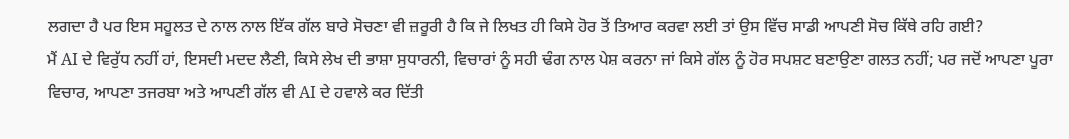ਲਗਦਾ ਹੈ ਪਰ ਇਸ ਸਹੂਲਤ ਦੇ ਨਾਲ ਨਾਲ ਇੱਕ ਗੱਲ ਬਾਰੇ ਸੋਚਣਾ ਵੀ ਜ਼ਰੂਰੀ ਹੈ ਕਿ ਜੇ ਲਿਖਤ ਹੀ ਕਿਸੇ ਹੋਰ ਤੋਂ ਤਿਆਰ ਕਰਵਾ ਲਈ ਤਾਂ ਉਸ ਵਿੱਚ ਸਾਡੀ ਆਪਣੀ ਸੋਚ ਕਿੱਥੇ ਰਹਿ ਗਈ?
ਮੈਂ AI ਦੇ ਵਿਰੁੱਧ ਨਹੀਂ ਹਾਂ, ਇਸਦੀ ਮਦਦ ਲੈਣੀ, ਕਿਸੇ ਲੇਖ ਦੀ ਭਾਸ਼ਾ ਸੁਧਾਰਨੀ, ਵਿਚਾਰਾਂ ਨੂੰ ਸਹੀ ਢੰਗ ਨਾਲ ਪੇਸ਼ ਕਰਨਾ ਜਾਂ ਕਿਸੇ ਗੱਲ ਨੂੰ ਹੋਰ ਸਪਸ਼ਟ ਬਣਾਉਣਾ ਗਲਤ ਨਹੀਂ; ਪਰ ਜਦੋਂ ਆਪਣਾ ਪੂਰਾ ਵਿਚਾਰ, ਆਪਣਾ ਤਜਰਬਾ ਅਤੇ ਆਪਣੀ ਗੱਲ ਵੀ AI ਦੇ ਹਵਾਲੇ ਕਰ ਦਿੱਤੀ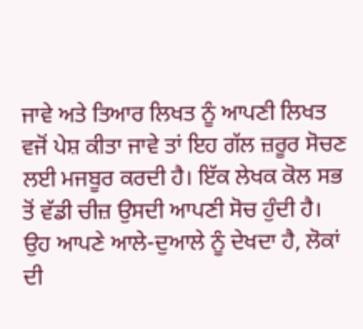ਜਾਵੇ ਅਤੇ ਤਿਆਰ ਲਿਖਤ ਨੂੰ ਆਪਣੀ ਲਿਖਤ ਵਜੋਂ ਪੇਸ਼ ਕੀਤਾ ਜਾਵੇ ਤਾਂ ਇਹ ਗੱਲ ਜ਼ਰੂਰ ਸੋਚਣ ਲਈ ਮਜਬੂਰ ਕਰਦੀ ਹੈ। ਇੱਕ ਲੇਖਕ ਕੋਲ ਸਭ ਤੋਂ ਵੱਡੀ ਚੀਜ਼ ਉਸਦੀ ਆਪਣੀ ਸੋਚ ਹੁੰਦੀ ਹੈ। ਉਹ ਆਪਣੇ ਆਲੇ-ਦੁਆਲੇ ਨੂੰ ਦੇਖਦਾ ਹੈ, ਲੋਕਾਂ ਦੀ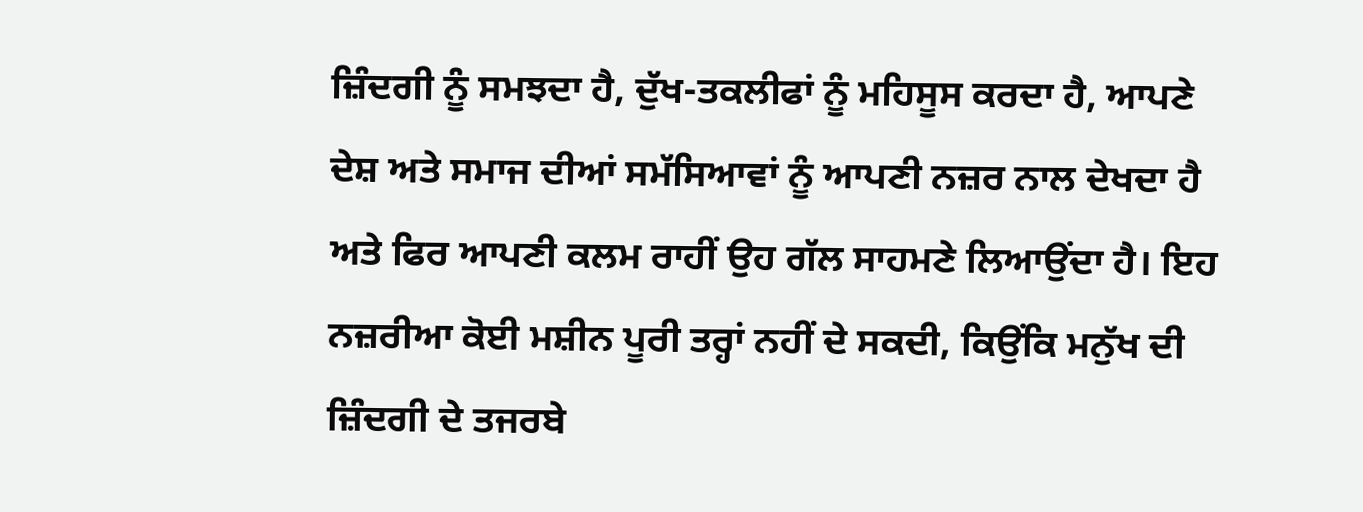ਜ਼ਿੰਦਗੀ ਨੂੰ ਸਮਝਦਾ ਹੈ, ਦੁੱਖ-ਤਕਲੀਫਾਂ ਨੂੰ ਮਹਿਸੂਸ ਕਰਦਾ ਹੈ, ਆਪਣੇ ਦੇਸ਼ ਅਤੇ ਸਮਾਜ ਦੀਆਂ ਸਮੱਸਿਆਵਾਂ ਨੂੰ ਆਪਣੀ ਨਜ਼ਰ ਨਾਲ ਦੇਖਦਾ ਹੈ ਅਤੇ ਫਿਰ ਆਪਣੀ ਕਲਮ ਰਾਹੀਂ ਉਹ ਗੱਲ ਸਾਹਮਣੇ ਲਿਆਉਂਦਾ ਹੈ। ਇਹ ਨਜ਼ਰੀਆ ਕੋਈ ਮਸ਼ੀਨ ਪੂਰੀ ਤਰ੍ਹਾਂ ਨਹੀਂ ਦੇ ਸਕਦੀ, ਕਿਉਂਕਿ ਮਨੁੱਖ ਦੀ ਜ਼ਿੰਦਗੀ ਦੇ ਤਜਰਬੇ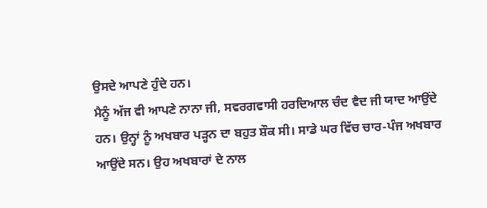ਉਸਦੇ ਆਪਣੇ ਹੁੰਦੇ ਹਨ।
ਮੈਨੂੰ ਅੱਜ ਵੀ ਆਪਣੇ ਨਾਨਾ ਜੀ, ਸਵਰਗਵਾਸੀ ਹਰਦਿਆਲ ਚੰਦ ਵੈਦ ਜੀ ਯਾਦ ਆਉਂਦੇ ਹਨ। ਉਨ੍ਹਾਂ ਨੂੰ ਅਖਬਾਰ ਪੜ੍ਹਨ ਦਾ ਬਹੁਤ ਸ਼ੌਕ ਸੀ। ਸਾਡੇ ਘਰ ਵਿੱਚ ਚਾਰ-ਪੰਜ ਅਖਬਾਰ ਆਉਂਦੇ ਸਨ। ਉਹ ਅਖਬਾਰਾਂ ਦੇ ਨਾਲ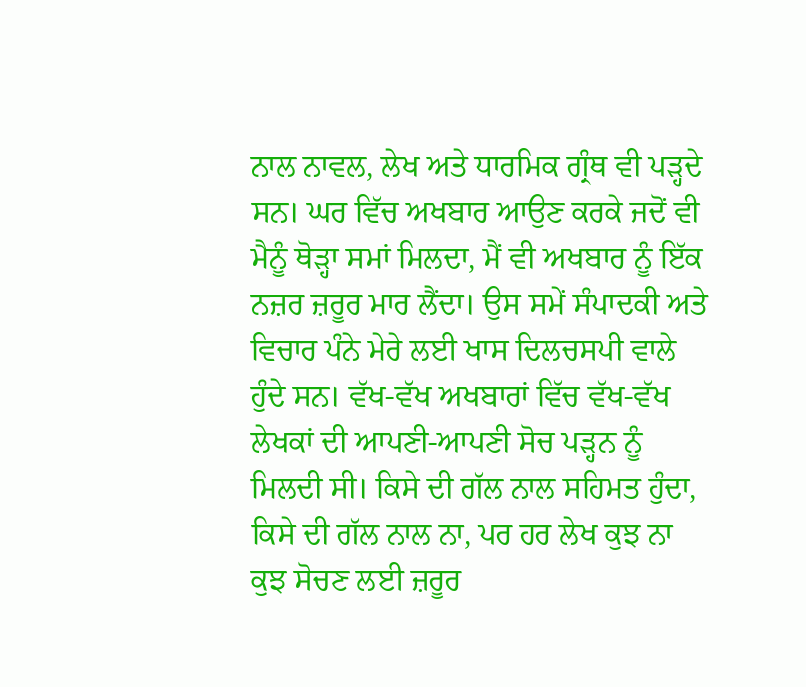ਨਾਲ ਨਾਵਲ, ਲੇਖ ਅਤੇ ਧਾਰਮਿਕ ਗ੍ਰੰਥ ਵੀ ਪੜ੍ਹਦੇ ਸਨ। ਘਰ ਵਿੱਚ ਅਖਬਾਰ ਆਉਣ ਕਰਕੇ ਜਦੋਂ ਵੀ ਮੈਨੂੰ ਥੋੜ੍ਹਾ ਸਮਾਂ ਮਿਲਦਾ, ਮੈਂ ਵੀ ਅਖਬਾਰ ਨੂੰ ਇੱਕ ਨਜ਼ਰ ਜ਼ਰੂਰ ਮਾਰ ਲੈਂਦਾ। ਉਸ ਸਮੇਂ ਸੰਪਾਦਕੀ ਅਤੇ ਵਿਚਾਰ ਪੰਨੇ ਮੇਰੇ ਲਈ ਖਾਸ ਦਿਲਚਸਪੀ ਵਾਲੇ ਹੁੰਦੇ ਸਨ। ਵੱਖ-ਵੱਖ ਅਖਬਾਰਾਂ ਵਿੱਚ ਵੱਖ-ਵੱਖ ਲੇਖਕਾਂ ਦੀ ਆਪਣੀ-ਆਪਣੀ ਸੋਚ ਪੜ੍ਹਨ ਨੂੰ ਮਿਲਦੀ ਸੀ। ਕਿਸੇ ਦੀ ਗੱਲ ਨਾਲ ਸਹਿਮਤ ਹੁੰਦਾ, ਕਿਸੇ ਦੀ ਗੱਲ ਨਾਲ ਨਾ, ਪਰ ਹਰ ਲੇਖ ਕੁਝ ਨਾ ਕੁਝ ਸੋਚਣ ਲਈ ਜ਼ਰੂਰ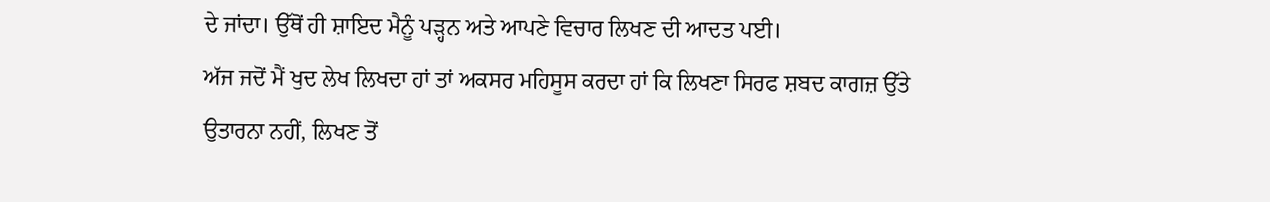ਦੇ ਜਾਂਦਾ। ਉੱਥੋਂ ਹੀ ਸ਼ਾਇਦ ਮੈਨੂੰ ਪੜ੍ਹਨ ਅਤੇ ਆਪਣੇ ਵਿਚਾਰ ਲਿਖਣ ਦੀ ਆਦਤ ਪਈ।
ਅੱਜ ਜਦੋਂ ਮੈਂ ਖੁਦ ਲੇਖ ਲਿਖਦਾ ਹਾਂ ਤਾਂ ਅਕਸਰ ਮਹਿਸੂਸ ਕਰਦਾ ਹਾਂ ਕਿ ਲਿਖਣਾ ਸਿਰਫ ਸ਼ਬਦ ਕਾਗਜ਼ ਉੱਤੇ ਉਤਾਰਨਾ ਨਹੀਂ, ਲਿਖਣ ਤੋਂ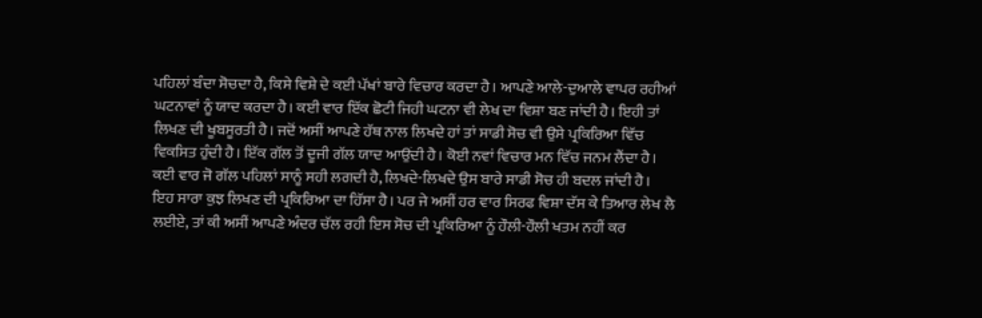ਪਹਿਲਾਂ ਬੰਦਾ ਸੋਚਦਾ ਹੈ, ਕਿਸੇ ਵਿਸ਼ੇ ਦੇ ਕਈ ਪੱਖਾਂ ਬਾਰੇ ਵਿਚਾਰ ਕਰਦਾ ਹੈ। ਆਪਣੇ ਆਲੇ-ਦੁਆਲੇ ਵਾਪਰ ਰਹੀਆਂ ਘਟਨਾਵਾਂ ਨੂੰ ਯਾਦ ਕਰਦਾ ਹੈ। ਕਈ ਵਾਰ ਇੱਕ ਛੋਟੀ ਜਿਹੀ ਘਟਨਾ ਵੀ ਲੇਖ ਦਾ ਵਿਸ਼ਾ ਬਣ ਜਾਂਦੀ ਹੈ। ਇਹੀ ਤਾਂ ਲਿਖਣ ਦੀ ਖੂਬਸੂਰਤੀ ਹੈ। ਜਦੋਂ ਅਸੀਂ ਆਪਣੇ ਹੱਥ ਨਾਲ ਲਿਖਦੇ ਹਾਂ ਤਾਂ ਸਾਡੀ ਸੋਚ ਵੀ ਉਸੇ ਪ੍ਰਕਿਰਿਆ ਵਿੱਚ ਵਿਕਸਿਤ ਹੁੰਦੀ ਹੈ। ਇੱਕ ਗੱਲ ਤੋਂ ਦੂਜੀ ਗੱਲ ਯਾਦ ਆਉਂਦੀ ਹੈ। ਕੋਈ ਨਵਾਂ ਵਿਚਾਰ ਮਨ ਵਿੱਚ ਜਨਮ ਲੈਂਦਾ ਹੈ। ਕਈ ਵਾਰ ਜੋ ਗੱਲ ਪਹਿਲਾਂ ਸਾਨੂੰ ਸਹੀ ਲਗਦੀ ਹੈ, ਲਿਖਦੇ-ਲਿਖਦੇ ਉਸ ਬਾਰੇ ਸਾਡੀ ਸੋਚ ਹੀ ਬਦਲ ਜਾਂਦੀ ਹੈ। ਇਹ ਸਾਰਾ ਕੁਝ ਲਿਖਣ ਦੀ ਪ੍ਰਕਿਰਿਆ ਦਾ ਹਿੱਸਾ ਹੈ। ਪਰ ਜੇ ਅਸੀਂ ਹਰ ਵਾਰ ਸਿਰਫ ਵਿਸ਼ਾ ਦੱਸ ਕੇ ਤਿਆਰ ਲੇਖ ਲੈ ਲਈਏ, ਤਾਂ ਕੀ ਅਸੀਂ ਆਪਣੇ ਅੰਦਰ ਚੱਲ ਰਹੀ ਇਸ ਸੋਚ ਦੀ ਪ੍ਰਕਿਰਿਆ ਨੂੰ ਹੌਲੀ-ਹੌਲੀ ਖਤਮ ਨਹੀਂ ਕਰ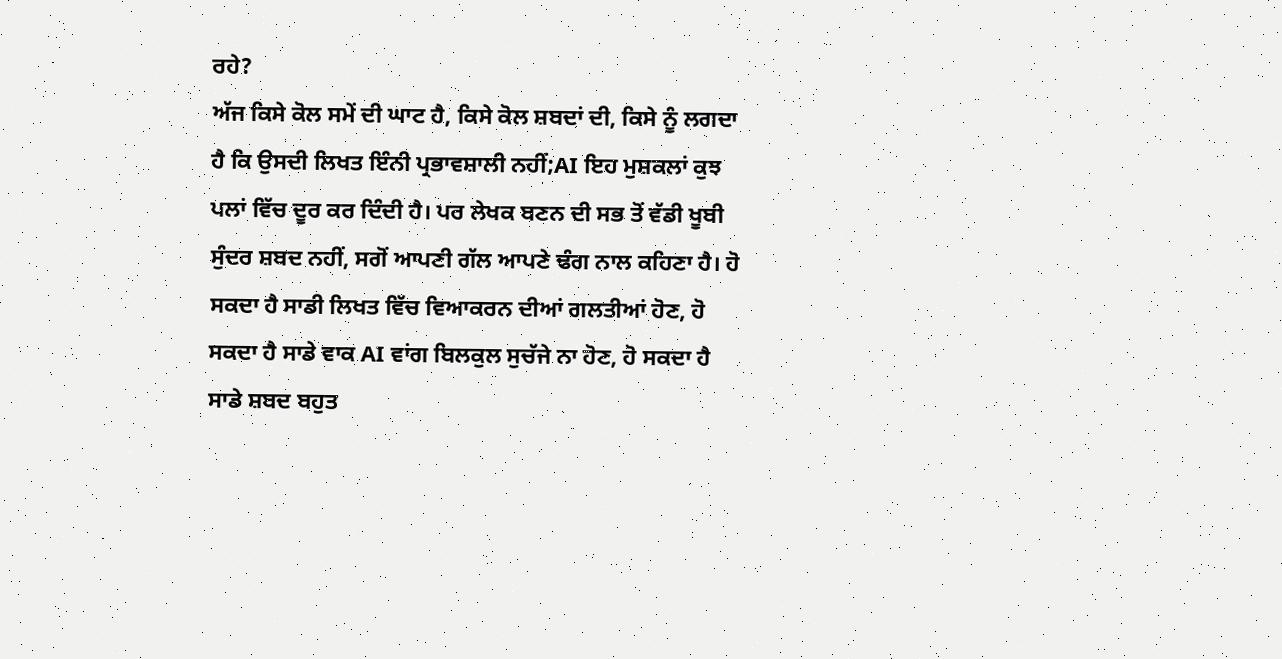ਰਹੇ?
ਅੱਜ ਕਿਸੇ ਕੋਲ ਸਮੇਂ ਦੀ ਘਾਟ ਹੈ, ਕਿਸੇ ਕੋਲ ਸ਼ਬਦਾਂ ਦੀ, ਕਿਸੇ ਨੂੰ ਲਗਦਾ ਹੈ ਕਿ ਉਸਦੀ ਲਿਖਤ ਇੰਨੀ ਪ੍ਰਭਾਵਸ਼ਾਲੀ ਨਹੀਂ;AI ਇਹ ਮੁਸ਼ਕਲਾਂ ਕੁਝ ਪਲਾਂ ਵਿੱਚ ਦੂਰ ਕਰ ਦਿੰਦੀ ਹੈ। ਪਰ ਲੇਖਕ ਬਣਨ ਦੀ ਸਭ ਤੋਂ ਵੱਡੀ ਖੂਬੀ ਸੁੰਦਰ ਸ਼ਬਦ ਨਹੀਂ, ਸਗੋਂ ਆਪਣੀ ਗੱਲ ਆਪਣੇ ਢੰਗ ਨਾਲ ਕਹਿਣਾ ਹੈ। ਹੋ ਸਕਦਾ ਹੈ ਸਾਡੀ ਲਿਖਤ ਵਿੱਚ ਵਿਆਕਰਨ ਦੀਆਂ ਗਲਤੀਆਂ ਹੋਣ, ਹੋ ਸਕਦਾ ਹੈ ਸਾਡੇ ਵਾਕ AI ਵਾਂਗ ਬਿਲਕੁਲ ਸੁਚੱਜੇ ਨਾ ਹੋਣ, ਹੋ ਸਕਦਾ ਹੈ ਸਾਡੇ ਸ਼ਬਦ ਬਹੁਤ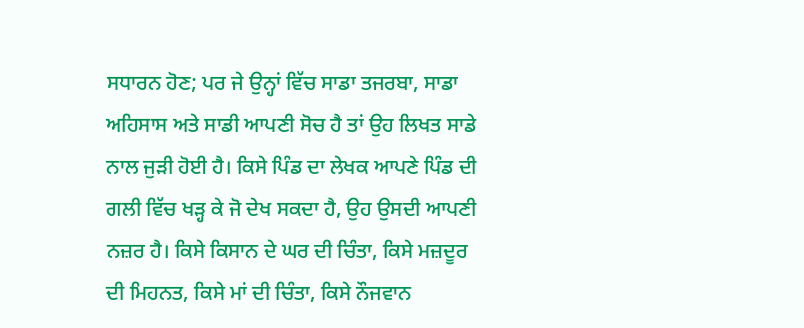ਸਧਾਰਨ ਹੋਣ; ਪਰ ਜੇ ਉਨ੍ਹਾਂ ਵਿੱਚ ਸਾਡਾ ਤਜਰਬਾ, ਸਾਡਾ ਅਹਿਸਾਸ ਅਤੇ ਸਾਡੀ ਆਪਣੀ ਸੋਚ ਹੈ ਤਾਂ ਉਹ ਲਿਖਤ ਸਾਡੇ ਨਾਲ ਜੁੜੀ ਹੋਈ ਹੈ। ਕਿਸੇ ਪਿੰਡ ਦਾ ਲੇਖਕ ਆਪਣੇ ਪਿੰਡ ਦੀ ਗਲੀ ਵਿੱਚ ਖੜ੍ਹ ਕੇ ਜੋ ਦੇਖ ਸਕਦਾ ਹੈ, ਉਹ ਉਸਦੀ ਆਪਣੀ ਨਜ਼ਰ ਹੈ। ਕਿਸੇ ਕਿਸਾਨ ਦੇ ਘਰ ਦੀ ਚਿੰਤਾ, ਕਿਸੇ ਮਜ਼ਦੂਰ ਦੀ ਮਿਹਨਤ, ਕਿਸੇ ਮਾਂ ਦੀ ਚਿੰਤਾ, ਕਿਸੇ ਨੌਜਵਾਨ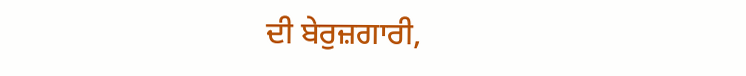ਦੀ ਬੇਰੁਜ਼ਗਾਰੀ,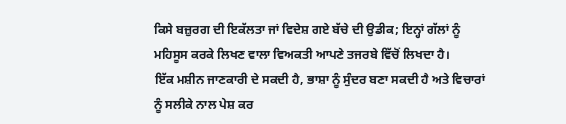ਕਿਸੇ ਬਜ਼ੁਰਗ ਦੀ ਇਕੱਲਤਾ ਜਾਂ ਵਿਦੇਸ਼ ਗਏ ਬੱਚੇ ਦੀ ਉਡੀਕ; ਇਨ੍ਹਾਂ ਗੱਲਾਂ ਨੂੰ ਮਹਿਸੂਸ ਕਰਕੇ ਲਿਖਣ ਵਾਲਾ ਵਿਅਕਤੀ ਆਪਣੇ ਤਜਰਬੇ ਵਿੱਚੋਂ ਲਿਖਦਾ ਹੈ।
ਇੱਕ ਮਸ਼ੀਨ ਜਾਣਕਾਰੀ ਦੇ ਸਕਦੀ ਹੈ, ਭਾਸ਼ਾ ਨੂੰ ਸੁੰਦਰ ਬਣਾ ਸਕਦੀ ਹੈ ਅਤੇ ਵਿਚਾਰਾਂ ਨੂੰ ਸਲੀਕੇ ਨਾਲ ਪੇਸ਼ ਕਰ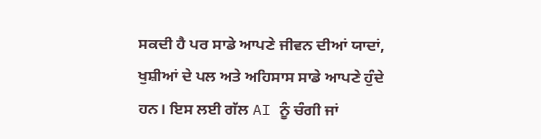ਸਕਦੀ ਹੈ ਪਰ ਸਾਡੇ ਆਪਣੇ ਜੀਵਨ ਦੀਆਂ ਯਾਦਾਂ, ਖੁਸ਼ੀਆਂ ਦੇ ਪਲ ਅਤੇ ਅਹਿਸਾਸ ਸਾਡੇ ਆਪਣੇ ਹੁੰਦੇ ਹਨ। ਇਸ ਲਈ ਗੱਲ AI ਨੂੰ ਚੰਗੀ ਜਾਂ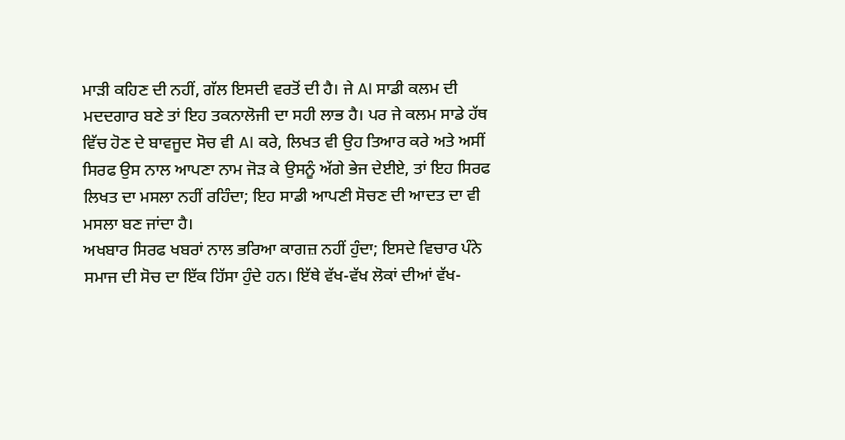ਮਾੜੀ ਕਹਿਣ ਦੀ ਨਹੀਂ, ਗੱਲ ਇਸਦੀ ਵਰਤੋਂ ਦੀ ਹੈ। ਜੇ AI ਸਾਡੀ ਕਲਮ ਦੀ ਮਦਦਗਾਰ ਬਣੇ ਤਾਂ ਇਹ ਤਕਨਾਲੋਜੀ ਦਾ ਸਹੀ ਲਾਭ ਹੈ। ਪਰ ਜੇ ਕਲਮ ਸਾਡੇ ਹੱਥ ਵਿੱਚ ਹੋਣ ਦੇ ਬਾਵਜੂਦ ਸੋਚ ਵੀ AI ਕਰੇ, ਲਿਖਤ ਵੀ ਉਹ ਤਿਆਰ ਕਰੇ ਅਤੇ ਅਸੀਂ ਸਿਰਫ ਉਸ ਨਾਲ ਆਪਣਾ ਨਾਮ ਜੋੜ ਕੇ ਉਸਨੂੰ ਅੱਗੇ ਭੇਜ ਦੇਈਏ, ਤਾਂ ਇਹ ਸਿਰਫ ਲਿਖਤ ਦਾ ਮਸਲਾ ਨਹੀਂ ਰਹਿੰਦਾ; ਇਹ ਸਾਡੀ ਆਪਣੀ ਸੋਚਣ ਦੀ ਆਦਤ ਦਾ ਵੀ ਮਸਲਾ ਬਣ ਜਾਂਦਾ ਹੈ।
ਅਖਬਾਰ ਸਿਰਫ ਖਬਰਾਂ ਨਾਲ ਭਰਿਆ ਕਾਗਜ਼ ਨਹੀਂ ਹੁੰਦਾ; ਇਸਦੇ ਵਿਚਾਰ ਪੰਨੇ ਸਮਾਜ ਦੀ ਸੋਚ ਦਾ ਇੱਕ ਹਿੱਸਾ ਹੁੰਦੇ ਹਨ। ਇੱਥੇ ਵੱਖ-ਵੱਖ ਲੋਕਾਂ ਦੀਆਂ ਵੱਖ-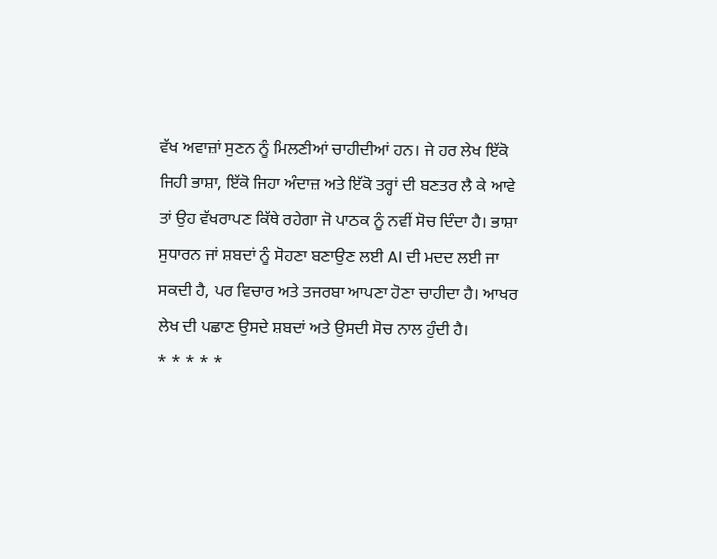ਵੱਖ ਅਵਾਜ਼ਾਂ ਸੁਣਨ ਨੂੰ ਮਿਲਣੀਆਂ ਚਾਹੀਦੀਆਂ ਹਨ। ਜੇ ਹਰ ਲੇਖ ਇੱਕੋ ਜਿਹੀ ਭਾਸ਼ਾ, ਇੱਕੋ ਜਿਹਾ ਅੰਦਾਜ਼ ਅਤੇ ਇੱਕੋ ਤਰ੍ਹਾਂ ਦੀ ਬਣਤਰ ਲੈ ਕੇ ਆਵੇ ਤਾਂ ਉਹ ਵੱਖਰਾਪਣ ਕਿੱਥੇ ਰਹੇਗਾ ਜੋ ਪਾਠਕ ਨੂੰ ਨਵੀਂ ਸੋਚ ਦਿੰਦਾ ਹੈ। ਭਾਸ਼ਾ ਸੁਧਾਰਨ ਜਾਂ ਸ਼ਬਦਾਂ ਨੂੰ ਸੋਹਣਾ ਬਣਾਉਣ ਲਈ AI ਦੀ ਮਦਦ ਲਈ ਜਾ ਸਕਦੀ ਹੈ, ਪਰ ਵਿਚਾਰ ਅਤੇ ਤਜਰਬਾ ਆਪਣਾ ਹੋਣਾ ਚਾਹੀਦਾ ਹੈ। ਆਖਰ ਲੇਖ ਦੀ ਪਛਾਣ ਉਸਦੇ ਸ਼ਬਦਾਂ ਅਤੇ ਉਸਦੀ ਸੋਚ ਨਾਲ ਹੁੰਦੀ ਹੈ।
* * * * *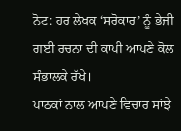ਨੋਟ: ਹਰ ਲੇਖਕ ‘ਸਰੋਕਾਰ’ ਨੂੰ ਭੇਜੀ ਗਈ ਰਚਨਾ ਦੀ ਕਾਪੀ ਆਪਣੇ ਕੋਲ ਸੰਭਾਲਕੇ ਰੱਖੇ।
ਪਾਠਕਾਂ ਨਾਲ ਆਪਣੇ ਵਿਚਾਰ ਸਾਂਝੇ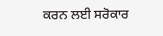ਕਰਨ ਲਈ ਸਰੋਕਾਰ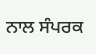ਨਾਲ ਸੰਪਰਕ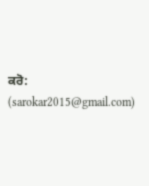ਕਰੋ: (sarokar2015@gmail.com)